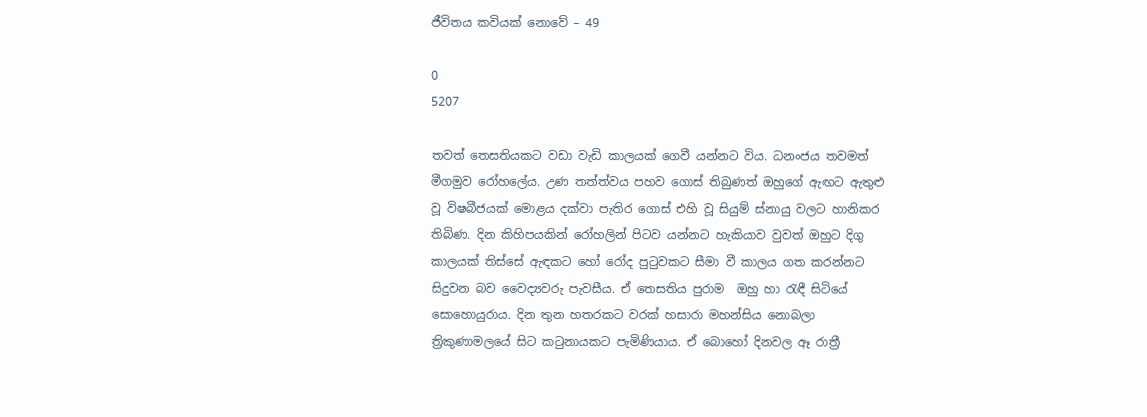ජීවිතය කවියක් නොවේ – 49

0
5207

තවත් තෙසතියකට වඩා වැඩි කාලයක් ගෙවී යන්නට විය. ධනංජය තවමත් මීගමුව රෝහලේය. උණ තත්ත්වය පහව ගොස් තිබුණත් ඔහුගේ ඇඟට ඇතුළු වූ විෂබීජයක් මොළය දක්වා පැතිර ගොස් එහි වූ සියුම් ස්නායු වලට හානිකර තිබිණ. දින කිහිපයකින් රෝහලින් පිටව යන්නට හැකියාව වුවත් ඔහුට දිගු කාලයක් තිස්සේ ඇඳකට හෝ රෝද පුටුවකට සීමා වී කාලය ගත කරන්නට සිදුවන බව වෛද්‍යවරු පැවසීය. ඒ තෙසතිය පුරාම  ඔහු හා රැඳී සිටියේ සොහොයුරාය. දින තුන හතරකට වරක් හසාරා මහන්සිය නොබලා ත්‍රිකුණාමලයේ සිට කටුනායකට පැමිණියාය. ඒ බොහෝ දිනවල ඈ රාත්‍රී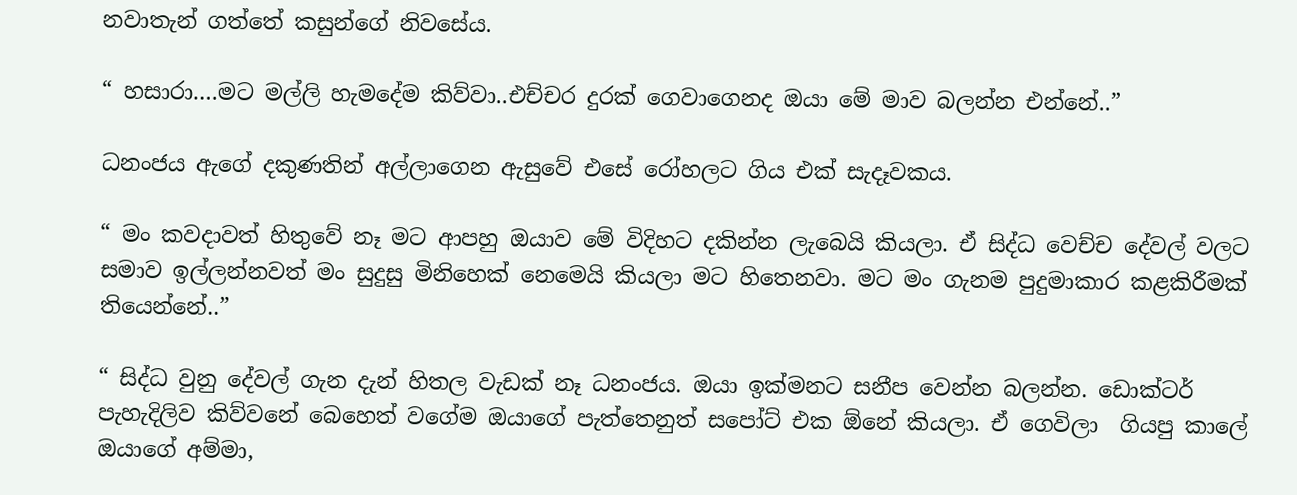නවාතැන් ගත්තේ කසුන්ගේ නිවසේය.

“ හසාරා….මට මල්ලි හැමදේම කිව්වා..එච්චර දුරක් ගෙවාගෙනද ඔයා මේ මාව බලන්න එන්නේ..”

ධනංජය ඇගේ දකුණතින් අල්ලාගෙන ඇසුවේ එසේ රෝහලට ගිය එක් සැදෑවකය.

“ මං කවදාවත් හිතුවේ නෑ මට ආපහු ඔයාව මේ විදිහට දකින්න ලැබෙයි කියලා. ඒ සිද්ධ වෙච්ච දේවල් වලට සමාව ඉල්ලන්නවත් මං සුදුසු මිනිහෙක් නෙමෙයි කියලා මට හිතෙනවා. මට මං ගැනම පුදුමාකාර කළකිරීමක් තියෙන්නේ..”

“ සිද්ධ වුනු දේවල් ගැන දැන් හිතල වැඩක් නෑ ධනංජය. ඔයා ඉක්මනට සනීප වෙන්න බලන්න. ඩොක්ටර් පැහැදිලිව කිව්වනේ බෙහෙත් වගේම ඔයාගේ පැත්තෙනුත් සපෝට් එක ඕනේ කියලා. ඒ ගෙවිලා  ගියපු කාලේ ඔයාගේ අම්මා,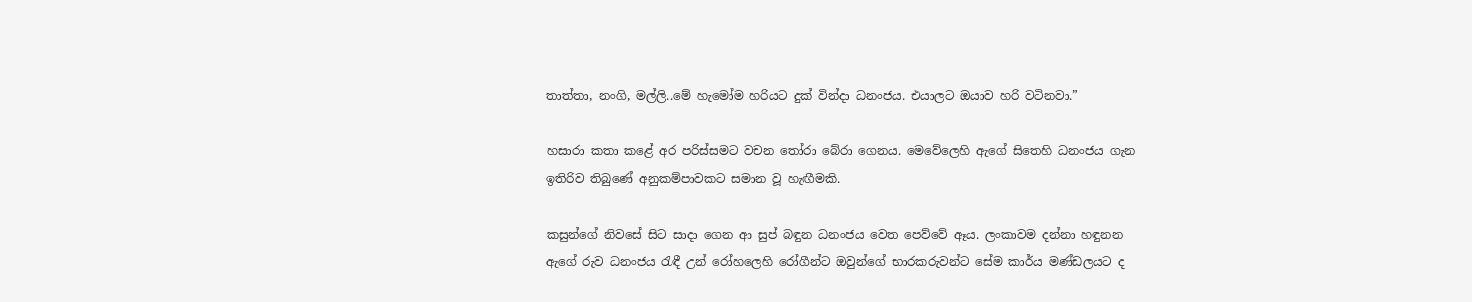තාත්තා, නංගි, මල්ලි..මේ හැමෝම හරියට දුක් වින්දා ධනංජය. එයාලට ඔයාව හරි වටිනවා.”

හසාරා කතා කළේ අර පරිස්සමට වචන තෝරා බේරා ගෙනය. මෙවේලෙහි ඇගේ සිතෙහි ධනංජය ගැන ඉතිරිව තිබුණේ අනුකම්පාවකට සමාන වූ හැඟීමකි.

කසුන්ගේ නිවසේ සිට සාදා ගෙන ආ සුප් බඳුන ධනංජය වෙත පෙව්වේ ඈය. ලංකාවම දන්නා හඳුනන ඇගේ රුව ධනංජය රැඳී උන් රෝහලෙහි රෝගීන්ට ඔවුන්ගේ භාරකරුවන්ට සේම කාර්ය මණ්ඩලයට ද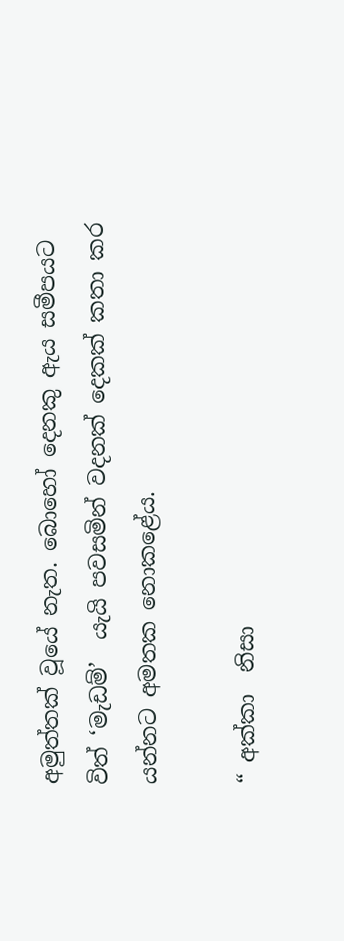අමුත්තක් වූයේ නැත. බොහෝ දෙනකු ඇය සමීපයට විත් ‘මැඩම්’  යැයි පවසමින් වදනක් දෙකක් කතා කර යන්නට අමතක නොකළේය.

“ අක්කා  නිසා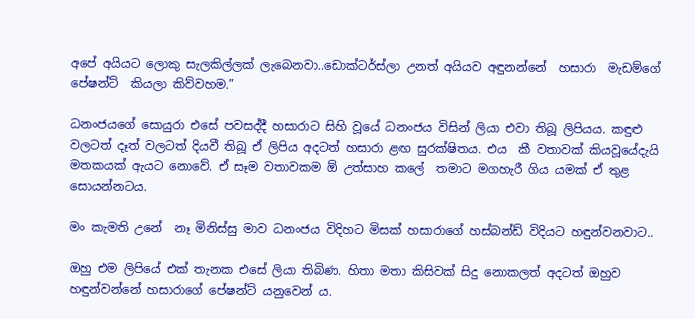අපේ අයියට ලොකු සැලකිල්ලක් ලැබෙනවා..ඩොක්ටර්ස්ලා උනත් අයියව අඳුනන්නේ  හසාරා  මැඩම්ගේ පේෂන්ට්  කියලා කිව්වහම.”

ධනංජයගේ සොයුරා එසේ පවසද්දී හසාරාට සිහි වූයේ ධනංජය විසින් ලියා එවා තිබූ ලිපියය. කඳුළු වලටත් දෑත් වලටත් දියවී තිබූ ඒ ලිපිය අදටත් හසාරා ළඟ සුරක්ෂිතය. එය  කී වතාවක් කියවූයේදැයි මතකයක් ඇයට නොවේ. ඒ සෑම වතාවකම ඕ උත්සාහ කලේ  තමාට මගහැරී ගිය යමක් ඒ තුළ සොයන්නටය.

මං කැමති උනේ  නෑ මිනිස්සු මාව ධනංජය විදිහට මිසක් හසාරාගේ හස්බන්ඩ් විදියට හඳුන්වනවාට..

ඔහු එම ලිපියේ එක් තැනක එසේ ලියා තිබිණ. හිතා මතා කිසිවක් සිදු නොකලත් අදටත් ඔහුව හඳුන්වන්නේ හසාරාගේ පේෂන්ට් යනුවෙන් ය.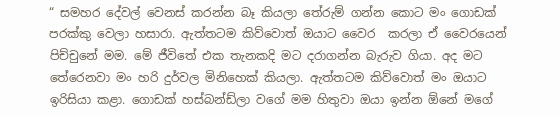“ සමහර දේවල් වෙනස් කරන්න බෑ කියලා තේරුම් ගන්න කොට මං ගොඩක් පරක්කු වෙලා හසාරා. ඇත්තටම කිව්වොත් ඔයාට වෛර  කරලා ඒ වෛරයෙන් පිච්චුනේ මම. මේ ජීවිතේ එක තැනකදි මට දරාගන්න බැරුව ගියා. අද මට තේරෙනවා මං හරි දුර්වල මිනිහෙක් කියලා. ඇත්තටම කිව්වොත් මං ඔයාට ඉරිසියා කළා. ගොඩක් හස්බන්ඩ්ලා වගේ මම හිතුවා ඔයා ඉන්න ඕනේ මගේ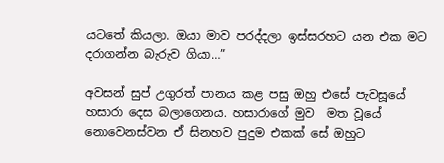යටතේ කියලා. ඔයා මාව පරද්දලා ඉස්සරහට යන එක මට දරාගන්න බැරුව ගියා…”

අවසන් සුප් උගුරත් පානය කළ පසු ඔහු එසේ පැවසූයේ හසාරා දෙස බලාගෙනය. හසාරාගේ මුව  මත වූයේ නොවෙනස්වන ඒ සිනහව පුදුම එකක් සේ ඔහුට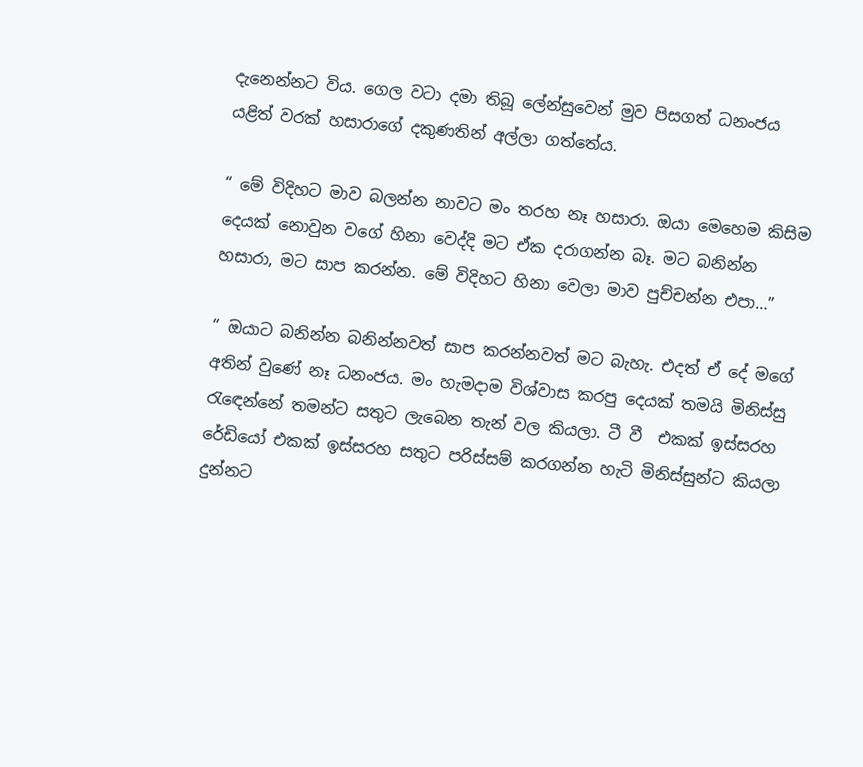දැනෙන්නට විය. ගෙල වටා දමා තිබූ ලේන්සුවෙන් මුව පිසගත් ධනංජය යළිත් වරක් හසාරාගේ දකුණතින් අල්ලා ගත්තේය.

“ මේ විදිහට මාව බලන්න නාවට මං තරහ නෑ හසාරා. ඔයා මෙහෙම කිසිම දෙයක් නොවුන වගේ හිනා වෙද්දි මට ඒක දරාගන්න බෑ. මට බනින්න හසාරා, මට සාප කරන්න. මේ විදිහට හිනා වෙලා මාව පුච්චන්න එපා…”

“ ඔයාට බනින්න බනින්නවත් සාප කරන්නවත් මට බැහැ. එදත් ඒ දේ මගේ අතින් වුණේ නෑ ධනංජය. මං හැමදාම විශ්වාස කරපු දෙයක් තමයි මිනිස්සු රැඳෙන්නේ තමන්ට සතුට ලැබෙන තැන් වල කියලා. ටී වී  එකක් ඉස්සරහ රේඩියෝ එකක් ඉස්සරහ සතුට පරිස්සම් කරගන්න හැටි මිනිස්සුන්ට කියලා දුන්නට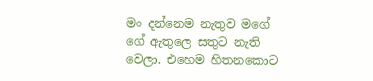මං දන්නෙම නැතුව මගේ ගේ ඇතුලෙ සතුට නැති වෙලා. එහෙම හිතනකොට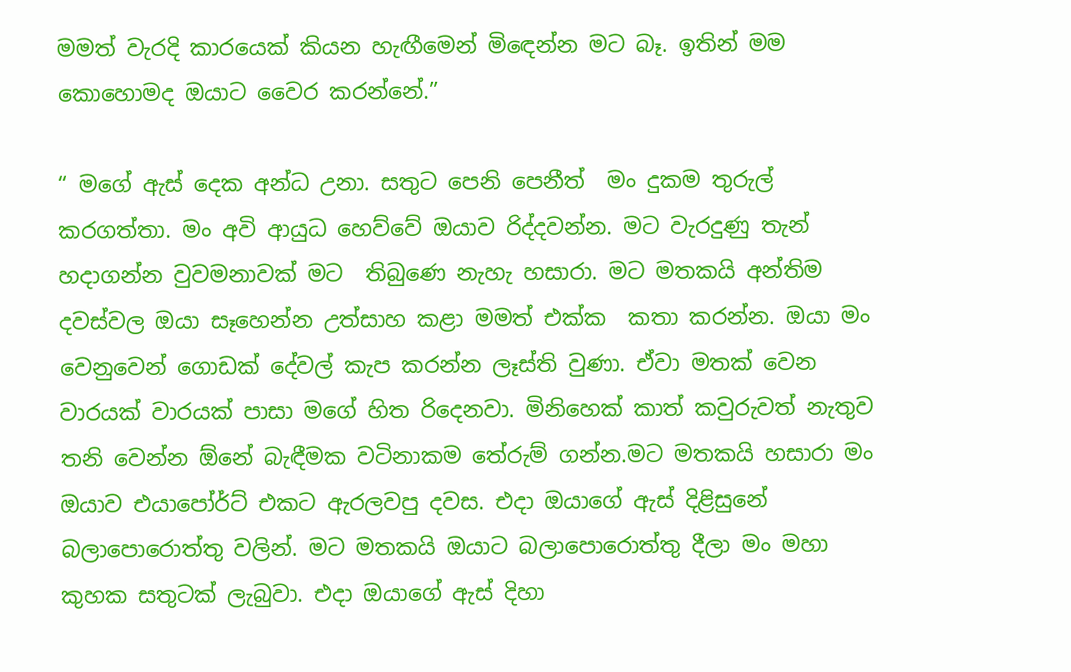මමත් වැරදි කාරයෙක් කියන හැඟීමෙන් මිඳෙන්න මට බෑ. ඉතින් මම කොහොමද ඔයාට වෛර කරන්නේ.”

“ මගේ ඇස් දෙක අන්ධ උනා. සතුට පෙනි පෙනීත්  මං දුකම තුරුල් කරගත්තා. මං අවි ආයුධ හෙව්වේ ඔයාව රිද්දවන්න. මට වැරදුණු තැන් හදාගන්න වුවමනාවක් මට  තිබුණෙ නැහැ හසාරා. මට මතකයි අන්තිම දවස්වල ඔයා සෑහෙන්න උත්සාහ කළා මමත් එක්ක  කතා කරන්න. ඔයා මං වෙනුවෙන් ගොඩක් දේවල් කැප කරන්න ලෑස්ති වුණා. ඒවා මතක් වෙන වාරයක් වාරයක් පාසා මගේ හිත රිදෙනවා. මිනිහෙක් කාත් කවුරුවත් නැතුව තනි වෙන්න ඕනේ බැඳීමක වටිනාකම තේරුම් ගන්න.මට මතකයි හසාරා මං ඔයාව එයාපෝර්ට් එකට ඇරලවපු දවස. එදා ඔයාගේ ඇස් දිළිසුනේ බලාපොරොත්තු වලින්. මට මතකයි ඔයාට බලාපොරොත්තු දීලා මං මහා කුහක සතුටක් ලැබුවා. එදා ඔයාගේ ඇස් දිහා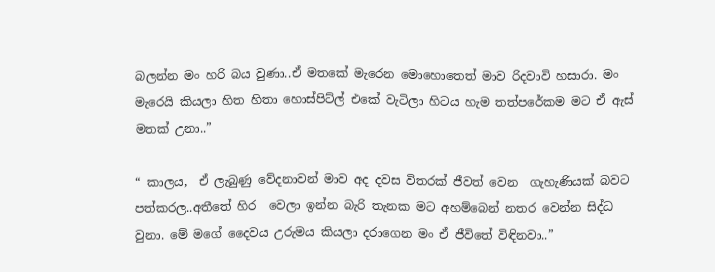බලන්න මං හරි බය වුණා..ඒ මතකේ මැරෙන මොහොතෙත් මාව රිදවාවි හසාරා. මං මැරෙයි කියලා හිත හිතා හොස්පිට්ල් එකේ වැටිලා හිටය හැම තත්පරේකම මට ඒ ඇස් මතක් උනා..”

“ කාලය,  ඒ ලැබුණු වේදනාවන් මාව අද දවස විතරක් ජීවත් වෙන  ගැහැණියක් බවට පත්කරල..අතීතේ හිර  වෙලා ඉන්න බැරි තැනක මට අහම්බෙන් නතර වෙන්න සිද්ධ වුනා. මේ මගේ දෛවය උරුමය කියලා දරාගෙන මං ඒ ජීවිතේ විඳිනවා..”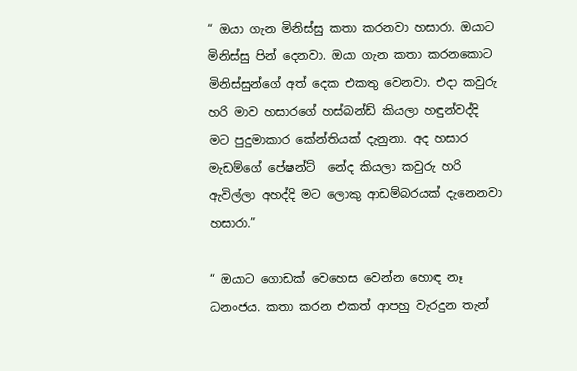“ ඔයා ගැන මිනිස්සු කතා කරනවා හසාරා. ඔයාට මිනිස්සු පින් දෙනවා. ඔයා ගැන කතා කරනකොට මිනිස්සුන්ගේ අත් දෙක එකතු වෙනවා. එදා කවුරු හරි මාව හසාරගේ හස්බන්ඩ් කියලා හඳුන්වද්දි මට පුදුමාකාර කේන්තියක් දැනුනා. අද හසාර මැඩම්ගේ පේෂන්ට්  නේද කියලා කවුරු හරි ඇවිල්ලා අහද්දි මට ලොකු ආඩම්බරයක් දැනෙනවා හසාරා.”

“ ඔයාට ගොඩක් වෙහෙස වෙන්න හොඳ නෑ ධනංජය. කතා කරන එකත් ආපහු වැරදුන තැන්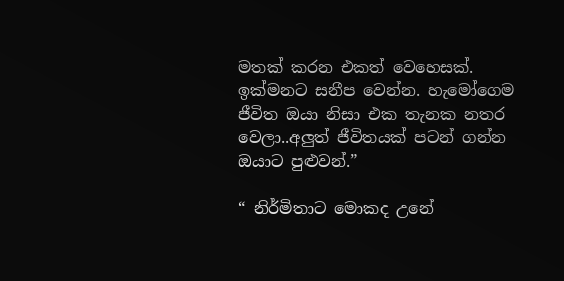මතක් කරන එකත් වෙහෙසක්. ඉක්මනට සනීප වෙන්න. හැමෝගෙම ජීවිත ඔයා නිසා එක තැනක නතර වෙලා..අලුත් ජීවිතයක් පටන් ගන්න ඔයාට පුළුවන්.”

“ නිර්මිතාට මොකද උනේ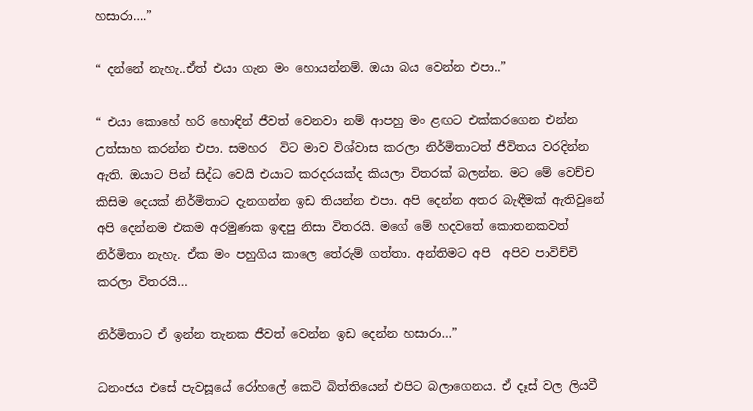හසාරා….”

“ දන්නේ නැහැ..ඒත් එයා ගැන මං හොයන්නම්. ඔයා බය වෙන්න එපා..”

“ එයා කොහේ හරි හොඳින් ජීවත් වෙනවා නම් ආපහු මං ළඟට එක්කරගෙන එන්න උත්සාහ කරන්න එපා. සමහර  විට මාව විශ්වාස කරලා නිර්මිතාටත් ජීවිතය වරදින්න ඇති. ඔයාට පින් සිද්ධ වෙයි එයාට කරදරයක්ද කියලා විතරක් බලන්න. මට මේ වෙච්ච කිසිම දෙයක් නිර්මිතාට දැනගන්න ඉඩ තියන්න එපා. අපි දෙන්න අතර බැඳීමක් ඇතිවුනේ අපි දෙන්නම එකම අරමුණක ඉඳපු නිසා විතරයි. මගේ මේ හදවතේ කොතනකවත් නිර්මිතා නැහැ. ඒක මං පහුගිය කාලෙ තේරුම් ගත්තා. අන්තිමට අපි  අපිව පාවිච්චි කරලා විතරයි…

නිර්මිතාට ඒ ඉන්න තැනක ජීවත් වෙන්න ඉඩ දෙන්න හසාරා…”

ධනංජය එසේ පැවසූයේ රෝහලේ කෙටි බිත්තියෙන් එපිට බලාගෙනය. ඒ දෑස් වල ලියවී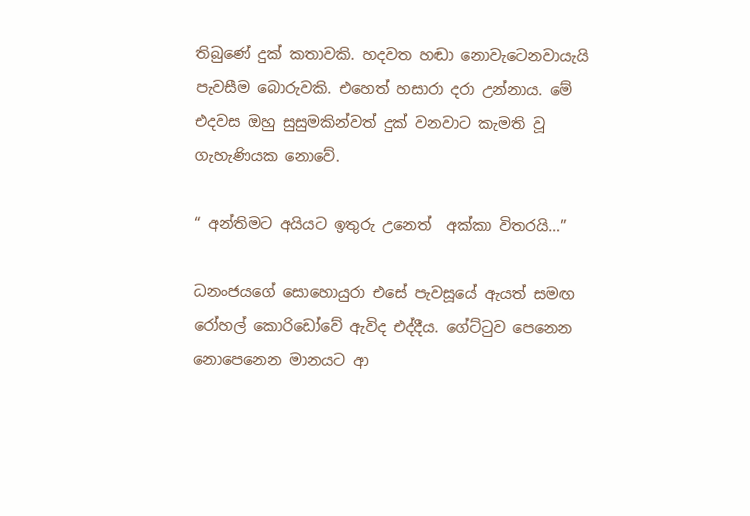තිබුණේ දුක් කතාවකි. හදවත හඬා නොවැටෙනවායැයි පැවසීම බොරුවකි. එහෙත් හසාරා දරා උන්නාය. මේ එදවස ඔහු සුසුමකින්වත් දුක් වනවාට කැමති වූ ගැහැණියක නොවේ.

“ අන්තිමට අයියට ඉතුරු උනෙත්  අක්කා විතරයි…”

ධනංජයගේ සොහොයුරා එසේ පැවසූයේ ඇයත් සමඟ රෝහල් කොරිඩෝවේ ඇවිද එද්දීය. ගේට්ටුව පෙනෙන නොපෙනෙන මානයට ආ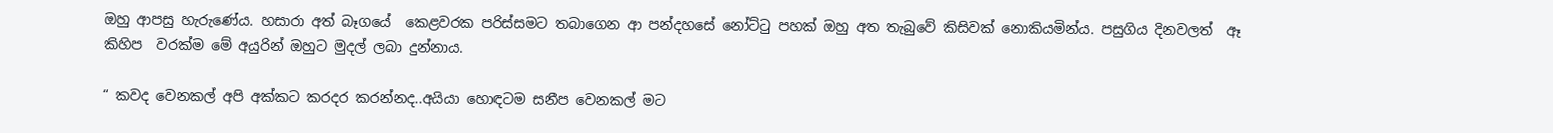ඔහු ආපසු හැරුණේය. හසාරා අත් බෑගයේ  කෙළවරක පරිස්සමට තබාගෙන ආ පන්දහසේ නෝට්ටු පහක් ඔහු අත තැබුවේ කිසිවක් නොකියමින්ය. පසුගිය දිනවලත්  ඈ කිහිප  වරක්ම මේ අයුරින් ඔහුට මුදල් ලබා දුන්නාය.

“ කවද වෙනකල් අපි අක්කට කරදර කරන්නද..අයියා හොඳටම සනීප වෙනකල් මට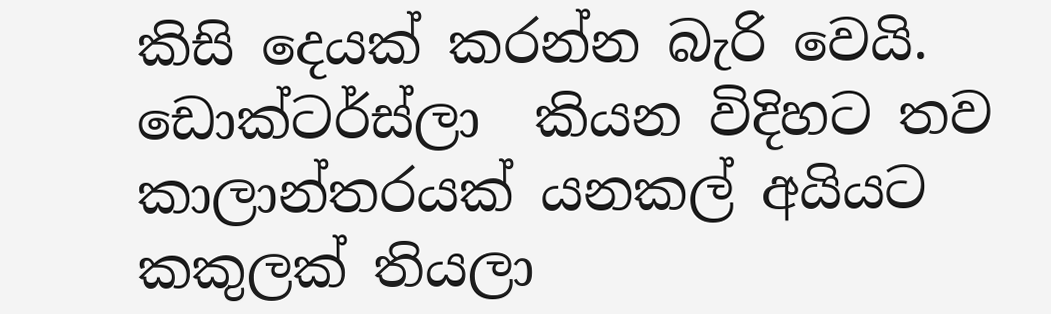කිසි දෙයක් කරන්න බැරි වෙයි. ඩොක්ටර්ස්ලා  කියන විදිහට තව කාලාන්තරයක් යනකල් අයියට කකුලක් තියලා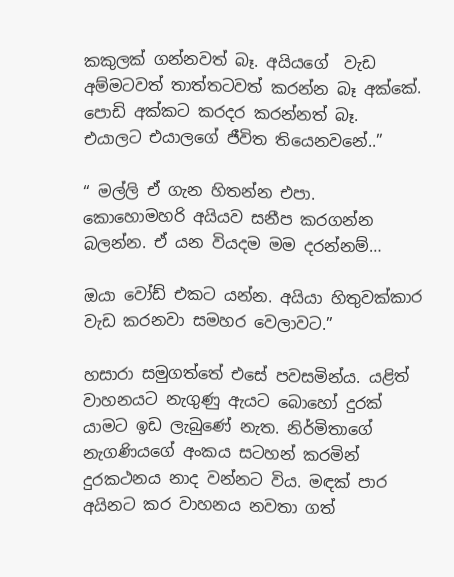කකුලක් ගන්නවත් බෑ. අයියගේ  වැඩ අම්මටවත් තාත්තටවත් කරන්න බෑ අක්කේ. පොඩි අක්කට කරදර කරන්නත් බෑ. එයාලට එයාලගේ ජීවිත තියෙනවනේ..”

“ මල්ලි ඒ ගැන හිතන්න එපා. කොහොමහරි අයියව සනීප කරගන්න බලන්න. ඒ යන වියදම මම දරන්නම්…

ඔයා වෝඩ් එකට යන්න. අයියා හිතුවක්කාර වැඩ කරනවා සමහර වෙලාවට.”

හසාරා සමුගත්තේ එසේ පවසමින්ය. යළිත් වාහනයට නැගුණු ඇයට බොහෝ දුරක් යාමට ඉඩ ලැබුණේ නැත. නිර්මිතාගේ නැගණියගේ අංකය සටහන් කරමින් දුරකථනය නාද වන්නට විය. මඳක් පාර අයිනට කර වාහනය නවතා ගත්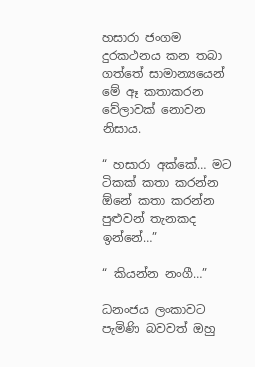හසාරා ජංගම දුරකථනය කන තබා ගත්තේ සාමාන්‍යයෙන් මේ ඈ කතාකරන වේලාවක් නොවන නිසාය.

“ හසාරා අක්කේ… මට ටිකක් කතා කරන්න ඕනේ කතා කරන්න පුළුවන් තැනකද ඉන්නේ…”

“ කියන්න නංගී…”

ධනංජය ලංකාවට පැමිණි බවවත් ඔහු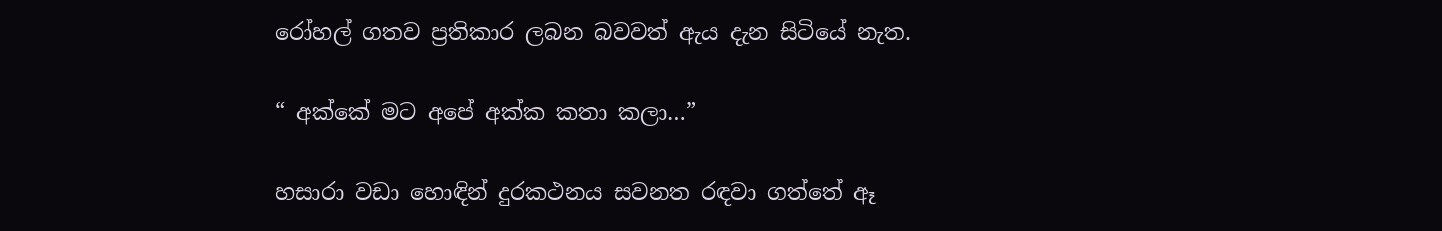රෝහල් ගතව ප්‍රතිකාර ලබන බවවත් ඇය දැන සිටියේ නැත.

“ අක්කේ මට අපේ අක්ක කතා කලා…”

හසාරා වඩා හොඳින් දුරකථනය සවනත රඳවා ගත්තේ ඈ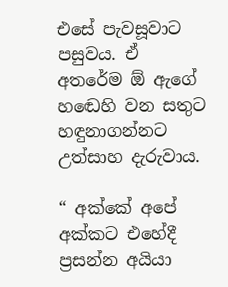එසේ පැවසූවාට පසුවය. ඒ අතරේම ඕ ඇගේ හඬෙහි වන සතුට හඳුනාගන්නට උත්සාහ දැරුවාය.

“ අක්කේ අපේ අක්කට එහේදී ප්‍රසන්න අයියා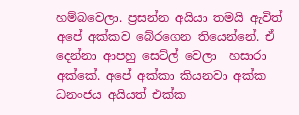හම්බවෙලා. ප්‍රසන්න අයියා තමයි ඇවිත් අපේ අක්කව බේරගෙන තියෙන්නේ. ඒ දෙන්නා ආපහු සෙට්ල් වෙලා  හසාරා අක්කේ. අපේ අක්කා කියනවා අක්ක ධනංජය අයියත් එක්ක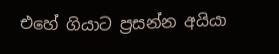එහේ ගියාට ප්‍රසන්න අයියා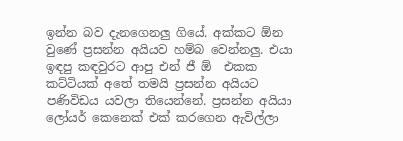ඉන්න බව දැනගෙනලු ගියේ. අක්කට ඕන වුණේ ප්‍රසන්න අයියව හම්බ වෙන්නලු. එයා ඉඳපු කඳවුරට ආපු එන් ජී ඕ  එකක කට්ටියක් අතේ තමයි ප්‍රසන්න අයියට පණිවිඩය යවලා තියෙන්නේ. ප්‍රසන්න අයියා ලෝයර් කෙනෙක් එක් කරගෙන ඇවිල්ලා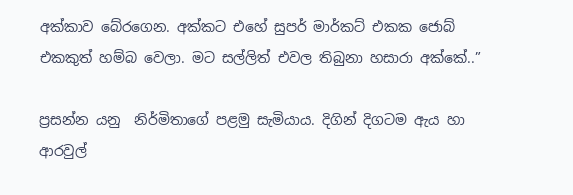අක්කාව බේරගෙන. අක්කට එහේ සුපර් මාර්කට් එකක ජොබ් එකකුත් හම්බ වෙලා. මට සල්ලිත් එවල තිබුනා හසාරා අක්කේ..”

ප්‍රසන්න යනු  නිර්මිතාගේ පළමු සැමියාය. දිගින් දිගටම ඇය හා ආරවුල්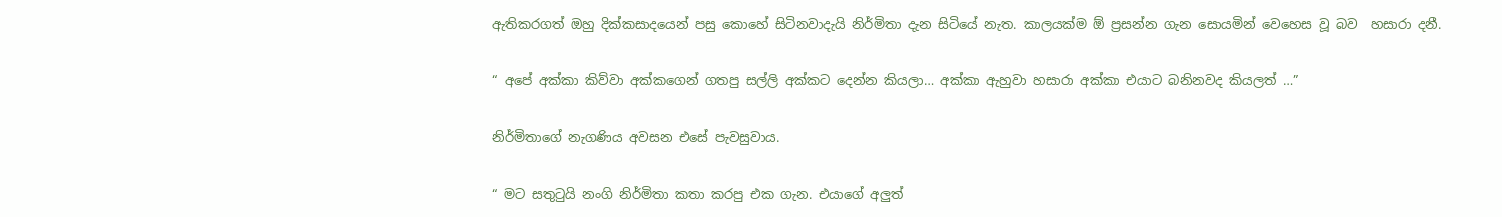ඇතිකරගත් ඔහු දික්කසාදයෙන් පසු කොහේ සිටිනවාදැයි නිර්මිතා දැන සිටියේ නැත. කාලයක්ම ඕ ප්‍රසන්න ගැන සොයමින් වෙහෙස වූ බව  හසාරා දනී.

“ අපේ අක්කා කිව්වා අක්කගෙන් ගතපු සල්ලි අක්කට දෙන්න කියලා… අක්කා ඇහුවා හසාරා අක්කා එයාට බනිනවද කියලත් …”

නිර්මිතාගේ නැගණිය අවසන එසේ පැවසුවාය.

“ මට සතුටුයි නංගි නිර්මිතා කතා කරපු එක ගැන. එයාගේ අලුත්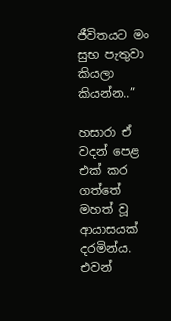ජීවිතයට මං සුභ පැතුවා කියලා කියන්න..”

හසාරා ඒ වදන් පෙළ එක් කර ගත්තේ මහත් වූ ආයාසයක් දරමින්ය. එවන්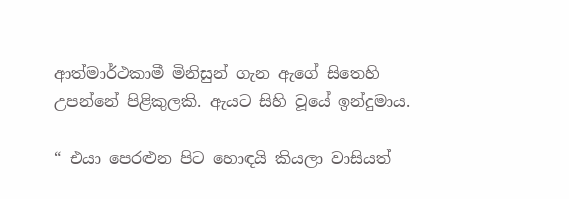ආත්මාර්ථකාමී මිනිසුන් ගැන ඇගේ සිතෙහි උපන්නේ පිළිකුලකි. ඇයට සිහි වූයේ ඉන්දුමාය.

“ එයා පෙරළුන පිට හොඳයි කියලා වාසියත්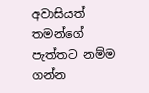අවාසියත් තමන්ගේ පැත්තට නම්ම ගන්න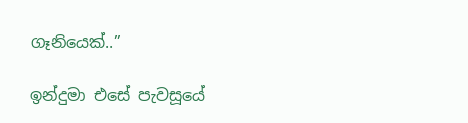ගෑනියෙක්..”

ඉන්දුමා එසේ පැවසූයේ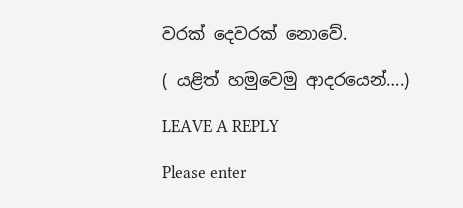වරක් දෙවරක් නොවේ.

( යළිත් හමුවෙමු ආදරයෙන්….)

LEAVE A REPLY

Please enter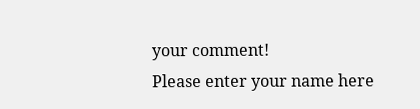your comment!
Please enter your name here